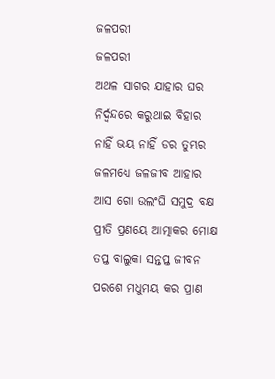ଜଳପରୀ
ଜଳପରୀ
ଅଥଳ ସାଗର ଯାହାର ଘର
ନିର୍ଦ୍ବନ୍ଦରେ କରୁଥାଇ ବିହାର
ନାହିଁ ଭୟ ନାହିଁ ଡର ତୁମ୍ଭର
ଜଳମଧ୍ଯେ ଜଳଜୀବ ଆହାର
ଆସ ଗୋ ଉଲଂଘି ସମୁଦ୍ର ବକ୍ଷ
ପ୍ରୀତି ପ୍ରଣୟେ ଆତ୍ମାକର ମୋକ୍ଷ
ତପ୍ତ ବାଲୁକା ସନ୍ତପ୍ତ ଜୀବନ
ପରଶେ ମଧୁମୟ କର ପ୍ରାଣ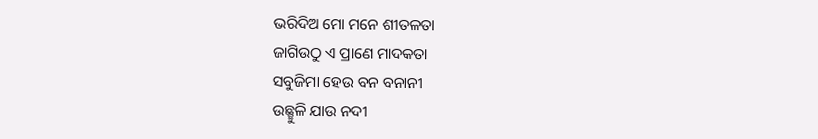ଭରିଦିଅ ମୋ ମନେ ଶୀତଳତା
ଜାଗିଉଠୁ ଏ ପ୍ରାଣେ ମାଦକତା
ସବୁଜିମା ହେଉ ବନ ବନାନୀ
ଉଛ୍ଛୁଳି ଯାଉ ନଦୀ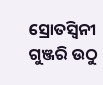ସ୍ରୋତସ୍ବିନୀ
ଗୁଞ୍ଜରି ଉଠୁ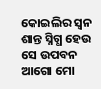କୋଇଲିର ସ୍ବନ
ଶାନ୍ତ ସ୍ନିଗ୍ଧ ହେଉ ସେ ଉପବନ
ଆଗୋ ମୋ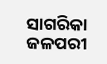ସାଗରିକା ଜଳପରୀ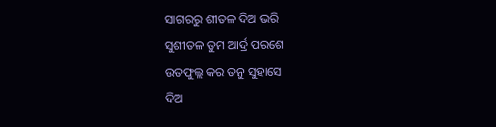ସାଗରରୁ ଶୀତଳ ଦିଅ ଭରି
ସୁଶୀତଳ ତୁମ ଆର୍ଦ୍ର ପରଶେ
ଉତଫୁଲ୍ଲ କର ତନୁ ସୁହାସେ
ଦିଅ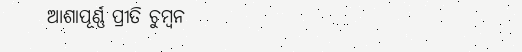ଆଶାପୂର୍ଣ୍ଣ ପ୍ରୀତି ଚୁମ୍ବନ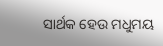ସାର୍ଥକ ହେଉ ମଧୁମୟ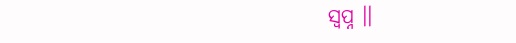ସ୍ବପ୍ନ ।।